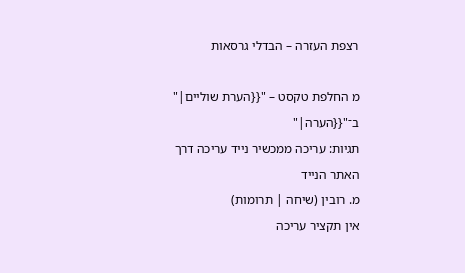רצפת העזרה – הבדלי גרסאות

מ החלפת טקסט – "{{הערת שוליים|" ב־"{{הערה|"
תגיות: עריכה ממכשיר נייד עריכה דרך האתר הנייד
מ. רובין (שיחה | תרומות)
אין תקציר עריכה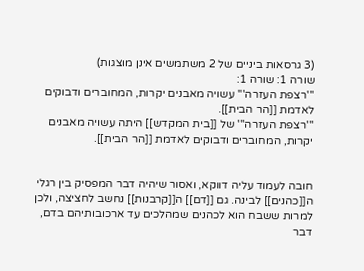(3 גרסאות ביניים של 2 משתמשים אינן מוצגות)
שורה 1: שורה 1:
'''רצפת העזרה''' עשויה מאבנים יקרות, המחוברים ודבוקים לאדמת [[הר הבית]].
'''רצפת העזרה''' של [[בית המקדש]] היתה עשויה מאבנים יקרות, המחוברים ודבוקים לאדמת [[הר הבית]].


חובה לעמוד עליה דווקא, ואסור שיהיה דבר המפסיק בין רגלי ה[[כהנים]] לבינה. גם [[דם]] ה[[קרבנות]] נחשב לחציצה, ולכן למרות ששבח הוא לכהנים שמהלכים עד ארכובותיהם בדם, דבר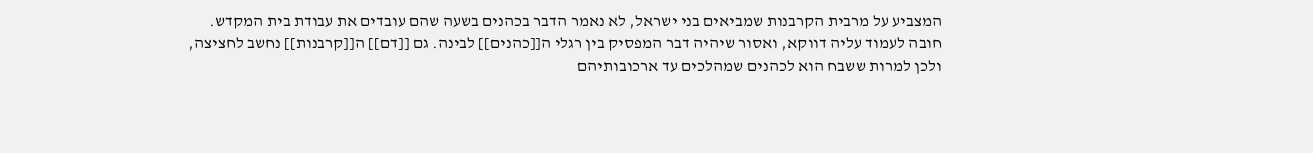המצביע על מרבית הקרבנות שמביאים בני ישראל, לא נאמר הדבר בכהנים בשעה שהם עובדים את עבודת בית המקדש.
חובה לעמוד עליה דווקא, ואסור שיהיה דבר המפסיק בין רגלי ה[[כהנים]] לבינה. גם [[דם]] ה[[קרבנות]] נחשב לחציצה, ולכן למרות ששבח הוא לכהנים שמהלכים עד ארכובותיהם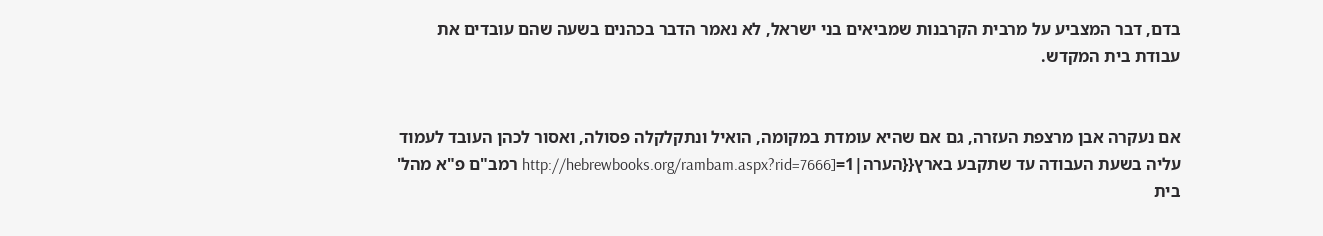בדם, דבר המצביע על מרבית הקרבנות שמביאים בני ישראל, לא נאמר הדבר בכהנים בשעה שהם עובדים את עבודת בית המקדש.


אם נעקרה אבן מרצפת העזרה, גם אם שהיא עומדת במקומה, הואיל ונתקלקלה פסולה, ואסור לכהן העובד לעמוד עליה בשעת העבודה עד שתקבע בארץ{{הערה|1=[http://hebrewbooks.org/rambam.aspx?rid=7666 רמב"ם פ"א מהל' בית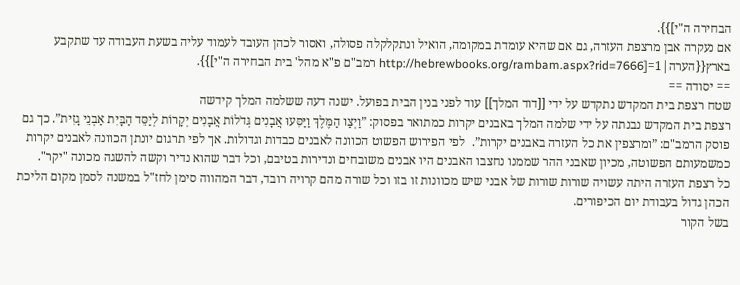הבחירה ה"י]}}.
אם נעקרה אבן מרצפת העזרה, גם אם שהיא עומדת במקומה, הואיל ונתקלקלה פסולה, ואסור לכהן העובד לעמוד עליה בשעת העבודה עד שתקבע בארץ{{הערה|1=[http://hebrewbooks.org/rambam.aspx?rid=7666 רמב"ם פ"א מהל' בית הבחירה ה"י]}}.
== יסודה ==
שטח רצפת בית המקדש נתקדש על ידי [[דוד המלך]] עוד לפני בנין הבית בפועל. ישנה דעה ששלמה המלך קידשה
רצפת בית המקדש נבנתה על ידי שלמה המלך באבנים יקרות כמתואר בפסוק: ”וַיְצַו הַמֶּלֶךְ וַיַּסִּעוּ אֲבָנִים גְּדֹלוֹת אֲבָנִים יְקָרוֹת לְיַסֵּד הַבָּיִת אַבְנֵי גָזִית”. כך גם פוסק הרמב"ם: ”ומרצפין את כל העזרה באבנים יקרות”.  לפי הפירוש הפשוט הכוונה לאבנים כבדות וגדולות. אך לפי תרגום יונתן הכוונה לאבנים יקרות כמשמעותם הפשוטה, מכיון שאבני ההר שממנו נחצבו האבנים היו אבנים משובחים ונדירות בטיבם, וכל דבר שהוא נדיר וקשה להשגה מכונה "יקר".
כל רצפת העזרה היתה עשויה שורות שורות של אבני שיש מכוונות זו בזו וכל שורה מהם קרויה רובד, דבר המהווה סימן לחז"ל במשנה לסמן מקום הליכת הכהן גדול בעבודת יום הכיפורים.
בשל הקור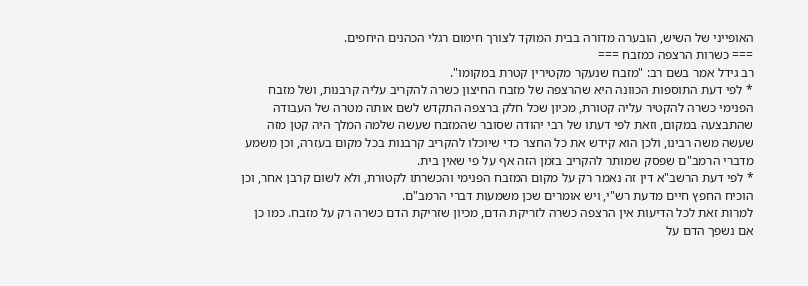האופייני של השיש, הובערה מדורה בבית המוקד לצורך חימום רגלי הכהנים היחפים.
=== כשרות הרצפה כמזבח ===
רב גידל אמר בשם רב: "מזבח שנעקר מקטירין קטרת במקומו".
* לפי דעת התוספות הכוונה היא שהרצפה של מזבח החיצון כשרה להקריב עליה קרבנות, ושל מזבח הפנימי כשרה להקטיר עליה קטורת, מכיון שכל חלק ברצפה התקדש לשם אותה מטרה של העבודה שהתבצעה במקום, וזאת לפי דעתו של רבי יהודה שסובר שהמזבח שעשה שלמה המלך היה קטן מזה שעשה משה רבינו, ולכן הוא קידש את כל החצר כדי שיוכלו להקריב קרבנות בכל מקום בעזרה, וכן משמע מדברי הרמב"ם שפסק שמותר להקריב בזמן הזה אף על פי שאין בית.
* לפי דעת הרשב"א דין זה נאמר רק על מקום המזבח הפנימי והכשרתו לקטורת, ולא לשום קרבן אחר, וכן הוכיח החפץ חיים מדעת רש"י, ויש אומרים שכן משמעות דברי הרמב"ם.
למרות זאת לכל הדיעות אין הרצפה כשרה לזריקת הדם, מכיון שזריקת הדם כשרה רק על מזבח. כמו כן אם נשפך הדם על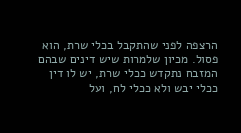הרצפה לפני שהתקבל בכלי שרת, הוא פסול. מכיון שלמרות שיש דינים שבהם המזבח נתקדש ככלי שרת, יש לו דין ככלי יבש ולא ככלי לח, ועל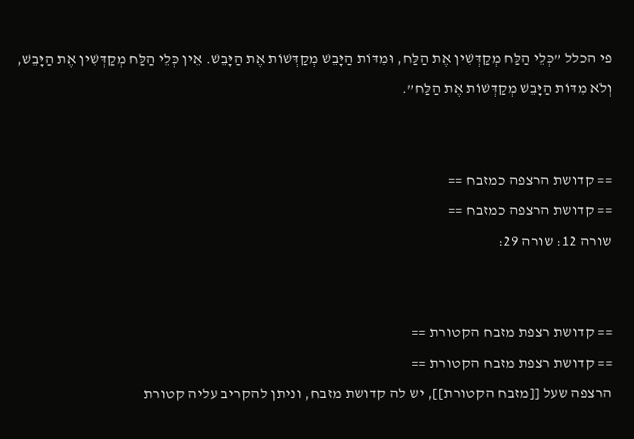פי הכלל ”כְּלֵי הַלַּח מְקַדְּשִׁין אֶת הַלַּח, וּמִדּוֹת הַיָּבֵשׁ מְקַדְּשׁוֹת אֶת הַיָּבֵשׁ. אֵין כְּלֵי הַלַּח מְקַדְּשִׁין אֶת הַיָּבֵשׁ, וְלֹא מִדּוֹת הַיָּבֵשׁ מְקַדְּשׁוֹת אֶת הַלַּח”.


== קדושת הרצפה כמזבח ==
== קדושת הרצפה כמזבח ==
שורה 12: שורה 29:


== קדושת רצפת מזבח הקטורת ==
== קדושת רצפת מזבח הקטורת ==
הרצפה שעל [[מזבח הקטורת]], יש לה קדושת מזבח, וניתן להקריב עליה קטורת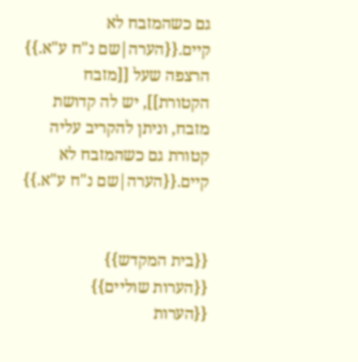גם כשהמזבח לא קיים.{{הערה|שם נ"ח ע"א.}}
הרצפה שעל [[מזבח הקטורת]], יש לה קדושת מזבח, וניתן להקריב עליה קטורת גם כשהמזבח לא קיים.{{הערה|שם נ"ח ע"א.}}


{{בית המקדש}}
{{הערות שוליים}}
{{הערות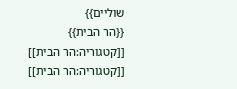שוליים}}
{{הר הבית}}
[[קטגוריה:הר הבית]]
[[קטגוריה:הר הבית]]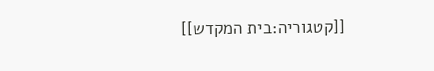[[קטגוריה:בית המקדש]]